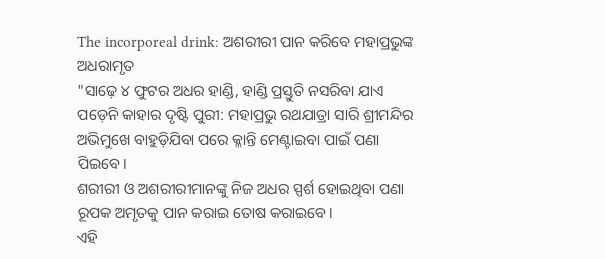The incorporeal drink: ଅଶରୀରୀ ପାନ କରିବେ ମହାପ୍ରଭୁଙ୍କ ଅଧରାମୃତ
"ସାଢ଼େ ୪ ଫୁଟର ଅଧର ହାଣ୍ଡି, ହାଣ୍ଡି ପ୍ରସ୍ତୁତି ନସରିବା ଯାଏ ପଡ଼େନି କାହାର ଦୃଷ୍ଟି ପୁରୀ: ମହାପ୍ରଭୁ ରଥଯାତ୍ରା ସାରି ଶ୍ରୀମନ୍ଦିର ଅଭିମୁଖେ ବାହୁଡ଼ିଯିବା ପରେ କ୍ଳାନ୍ତି ମେଣ୍ଟାଇବା ପାଇଁ ପଣା ପିଇବେ।
ଶରୀରୀ ଓ ଅଶରୀରୀମାନଙ୍କୁ ନିଜ ଅଧର ସ୍ପର୍ଶ ହୋଇଥିବା ପଣା ରୂପକ ଅମୃତକୁ ପାନ କରାଇ ତୋଷ କରାଇବେ।
ଏହି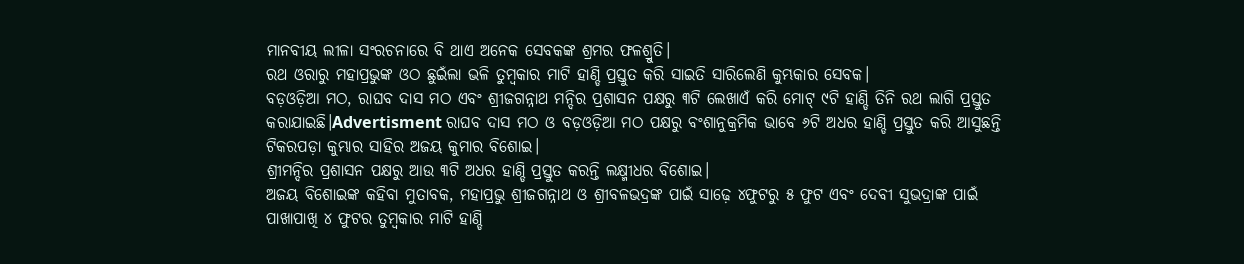ମାନବୀୟ ଲୀଳା ସଂରଚନାରେ ବି ଥାଏ ଅନେକ ସେବକଙ୍କ ଶ୍ରମର ଫଳଶ୍ରୁତି।
ରଥ ଓରାରୁ ମହାପ୍ରଭୁଙ୍କ ଓଠ ଛୁଇଁଲା ଭଳି ତୁମ୍ବକାର ମାଟି ହାଣ୍ଡି ପ୍ରସ୍ତୁତ କରି ସାଇତି ସାରିଲେଣି କୁମ୍ଭକାର ସେବକ।
ବଡ଼ଓଡ଼ିଆ ମଠ, ରାଘବ ଦାସ ମଠ ଏବଂ ଶ୍ରୀଜଗନ୍ନାଥ ମନ୍ଦିର ପ୍ରଶାସନ ପକ୍ଷରୁ ୩ଟି ଲେଖାଏଁ କରି ମୋଟ୍ ୯ଟି ହାଣ୍ଡି ତିନି ରଥ ଲାଗି ପ୍ରସ୍ତୁତ କରାଯାଇଛି।Advertisment ରାଘବ ଦାସ ମଠ ଓ ବଡ଼ଓଡ଼ିଆ ମଠ ପକ୍ଷରୁ ବଂଶାନୁକ୍ରମିକ ଭାବେ ୬ଟି ଅଧର ହାଣ୍ଡି ପ୍ରସ୍ତୁତ କରି ଆସୁଛନ୍ତି ଟିକରପଡ଼ା କୁମ୍ଭାର ସାହିର ଅଜୟ କୁମାର ବିଶୋଇ।
ଶ୍ରୀମନ୍ଦିର ପ୍ରଶାସନ ପକ୍ଷରୁ ଆଉ ୩ଟି ଅଧର ହାଣ୍ଡି ପ୍ରସ୍ତୁତ କରନ୍ତି ଲକ୍ଷ୍ମୀଧର ବିଶୋଇ।
ଅଜୟ ବିଶୋଇଙ୍କ କହିବା ମୁତାବକ, ମହାପ୍ରଭୁ ଶ୍ରୀଜଗନ୍ନାଥ ଓ ଶ୍ରୀବଳଭଦ୍ରଙ୍କ ପାଇଁ ସାଢ଼େ ୪ଫୁଟରୁ ୫ ଫୁଟ ଏବଂ ଦେବୀ ସୁଭଦ୍ରାଙ୍କ ପାଇଁ ପାଖାପାଖି ୪ ଫୁଟର ତୁମ୍ବକାର ମାଟି ହାଣ୍ଡି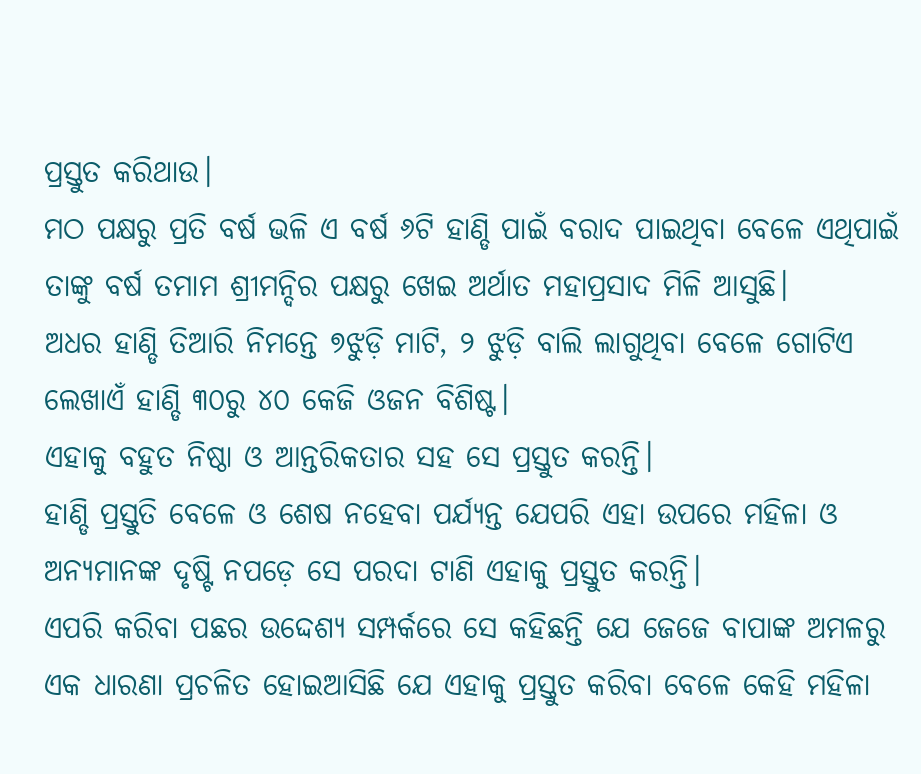ପ୍ରସ୍ତୁତ କରିଥାଉ।
ମଠ ପକ୍ଷରୁ ପ୍ରତି ବର୍ଷ ଭଳି ଏ ବର୍ଷ ୬ଟି ହାଣ୍ଡି ପାଇଁ ବରାଦ ପାଇଥିବା ବେଳେ ଏଥିପାଇଁ ତାଙ୍କୁ ବର୍ଷ ତମାମ ଶ୍ରୀମନ୍ଦିର ପକ୍ଷରୁ ଖେଇ ଅର୍ଥାତ ମହାପ୍ରସାଦ ମିଳି ଆସୁଛି।
ଅଧର ହାଣ୍ଡି ତିଆରି ନିମନ୍ତେ ୭ଝୁଡ଼ି ମାଟି, ୨ ଝୁଡ଼ି ବାଲି ଲାଗୁଥିବା ବେଳେ ଗୋଟିଏ ଲେଖାଏଁ ହାଣ୍ଡି ୩୦ରୁ ୪୦ କେଜି ଓଜନ ବିଶିଷ୍ଟ।
ଏହାକୁ ବହୁତ ନିଷ୍ଠା ଓ ଆନ୍ତରିକତାର ସହ ସେ ପ୍ରସ୍ତୁତ କରନ୍ତି।
ହାଣ୍ଡି ପ୍ରସ୍ତୁତି ବେଳେ ଓ ଶେଷ ନହେବା ପର୍ଯ୍ୟନ୍ତ ଯେପରି ଏହା ଉପରେ ମହିଳା ଓ ଅନ୍ୟମାନଙ୍କ ଦୃଷ୍ଟି ନପଡ଼େ ସେ ପରଦା ଟାଣି ଏହାକୁ ପ୍ରସ୍ତୁତ କରନ୍ତି।
ଏପରି କରିବା ପଛର ଉଦ୍ଦେଶ୍ୟ ସମ୍ପର୍କରେ ସେ କହିଛନ୍ତି ଯେ ଜେଜେ ବାପାଙ୍କ ଅମଳରୁ ଏକ ଧାରଣା ପ୍ରଚଳିତ ହୋଇଆସିଛି ଯେ ଏହାକୁ ପ୍ରସ୍ତୁତ କରିବା ବେଳେ କେହି ମହିଳା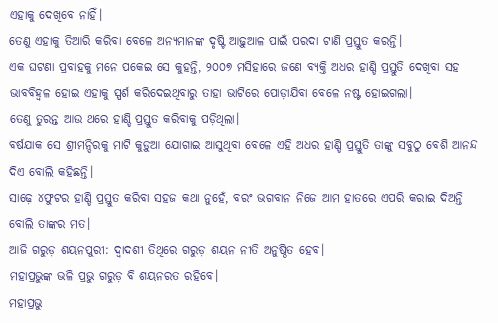ଏହାକୁ ଦେଖିବେ ନାହିଁ।
ତେଣୁ ଏହାକୁ ତିଆରି କରିବା ବେଳେ ଅନ୍ୟମାନଙ୍କ ଦୃଷ୍ଟି ଆଢ଼ୁଆଳ ପାଇଁ ପରଦା ଟାଣି ପ୍ରସ୍ତୁତ କରନ୍ତି।
ଏକ ଘଟଣା ପ୍ରବାହକୁ ମନେ ପକେଇ ସେ କୁହନ୍ତି, ୨୦୦୭ ମସିହାରେ ଜଣେ ବ୍ୟକ୍ତି ଅଧର ହାଣ୍ଡି ପ୍ରସ୍ତୁତି ଦେଖିବା ସହ ଭାବବିହ୍ବଳ ହୋଇ ଏହାକୁ ସ୍ପର୍ଶ କରିଦେଇଥିବାରୁ ତାହା ଭାଟିରେ ପୋଡ଼ାଯିବା ବେଳେ ନଷ୍ଟ ହୋଇଗଲା।
ତେଣୁ ତୁରନ୍ତ ଆଉ ଥରେ ହାଣ୍ଡି ପ୍ରସ୍ତୁତ କରିବାକୁ ପଡ଼ିଥିଲା।
ବର୍ଷଯାକ ସେ ଶ୍ରୀମନ୍ଦିରକୁ ମାଟି କୁଡ଼ୁଆ ଯୋଗାଇ ଆସୁଥିବା ବେଳେ ଏହି ଅଧର ହାଣ୍ଡି ପ୍ରସ୍ତୁତି ତାଙ୍କୁ ସବୁଠୁ ବେଶି ଆନନ୍ଦ ଦିଏ ବୋଲି କହିଛନ୍ତି।
ସାଢ଼େ ୪ଫୁଟର ହାଣ୍ଡି ପ୍ରସ୍ତୁତ କରିବା ସହଜ କଥା ନୁହେଁ, ବରଂ ଭଗବାନ ନିଜେ ଆମ ହାତରେ ଏପରି କରାଇ ଦିଅନ୍ତି ବୋଲି ତାଙ୍କର ମତ।
ଆଜି ଗରୁଡ଼ ଶୟନପୁରୀ: ଦ୍ବାଦଶୀ ତିଥିରେ ଗରୁଡ଼ ଶୟନ ନୀତି ଅନୁଷ୍ଠିତ ହେବ।
ମହାପ୍ରଭୁଙ୍କ ଭଳି ପ୍ରଭୁ ଗରୁଡ଼ ବି ଶୟନରତ ରହିବେ।
ମହାପ୍ରଭୁ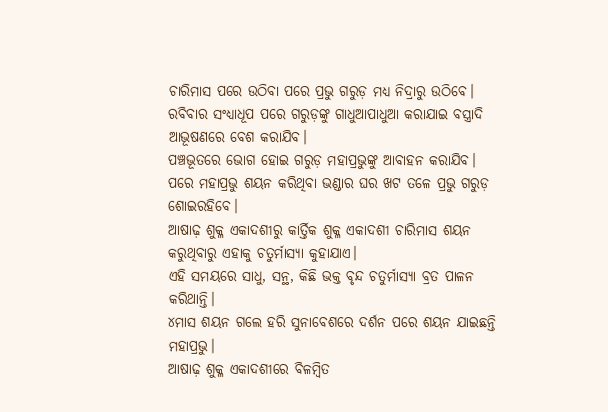ଚାରିମାସ ପରେ ଉଠିବା ପରେ ପ୍ରଭୁ ଗରୁଡ଼ ମଧ୍ୟ ନିଦ୍ରାରୁ ଉଠିବେ।
ରବିବାର ସଂଧ୍ୟାଧୂପ ପରେ ଗରୁଡ଼ଙ୍କୁ ଗାଧୁଆପାଧୁଆ କରାଯାଇ ବସ୍ତ୍ରାଦି ଆଭୂଷଣରେ ବେଶ କରାଯିବ।
ପଞ୍ଚଭୂତରେ ଭୋଗ ହୋଇ ଗରୁଡ଼ ମହାପ୍ରଭୁଙ୍କୁ ଆବାହନ କରାଯିବ।
ପରେ ମହାପ୍ରଭୁ ଶୟନ କରିଥିବା ଭଣ୍ଡାର ଘର ଖଟ ତଳେ ପ୍ରଭୁ ଗରୁଡ଼ ଶୋଇରହିବେ।
ଆଷାଢ଼ ଶୁକ୍ଳ ଏକାଦଶୀରୁ କାର୍ତ୍ତିକ ଶୁକ୍ଳ ଏକାଦଶୀ ଚାରିମାସ ଶୟନ କରୁଥିବାରୁ ଏହାକୁ ଚତୁର୍ମାସ୍ୟା କୁହାଯାଏ।
ଏହି ସମୟରେ ସାଧୁ, ସନ୍ଥ, କିଛି ଭକ୍ତ ବୃନ୍ଦ ଚତୁର୍ମାସ୍ୟା ବ୍ରତ ପାଳନ କରିଥାନ୍ତି।
୪ମାସ ଶୟନ ଗଲେ ହରି ସୁନାବେଶରେ ଦର୍ଶନ ପରେ ଶୟନ ଯାଇଛନ୍ତି ମହାପ୍ରଭୁ।
ଆଷାଢ଼ ଶୁକ୍ଳ ଏକାଦଶୀରେ ବିଳମ୍ବିତ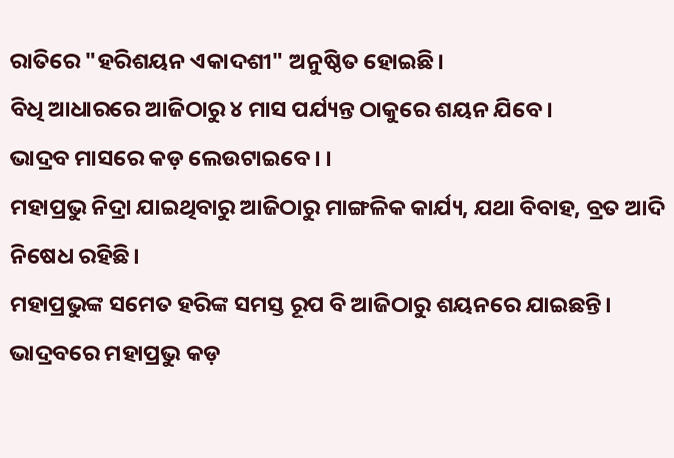ରାତିରେ "ହରିଶୟନ ଏକାଦଶୀ" ଅନୁଷ୍ଠିତ ହୋଇଛି।
ବିଧି ଆଧାରରେ ଆଜିଠାରୁ ୪ ମାସ ପର୍ଯ୍ୟନ୍ତ ଠାକୁରେ ଶୟନ ଯିବେ।
ଭାଦ୍ରବ ମାସରେ କଡ଼ ଲେଉଟାଇବେ। ।
ମହାପ୍ରଭୁ ନିଦ୍ରା ଯାଇଥିବାରୁ ଆଜିଠାରୁ ମାଙ୍ଗଳିକ କାର୍ଯ୍ୟ, ଯଥା ବିବାହ, ବ୍ରତ ଆଦି ନିଷେଧ ରହିଛି।
ମହାପ୍ରଭୁଙ୍କ ସମେତ ହରିଙ୍କ ସମସ୍ତ ରୂପ ବି ଆଜିଠାରୁ ଶୟନରେ ଯାଇଛନ୍ତି।
ଭାଦ୍ରବରେ ମହାପ୍ରଭୁ କଡ଼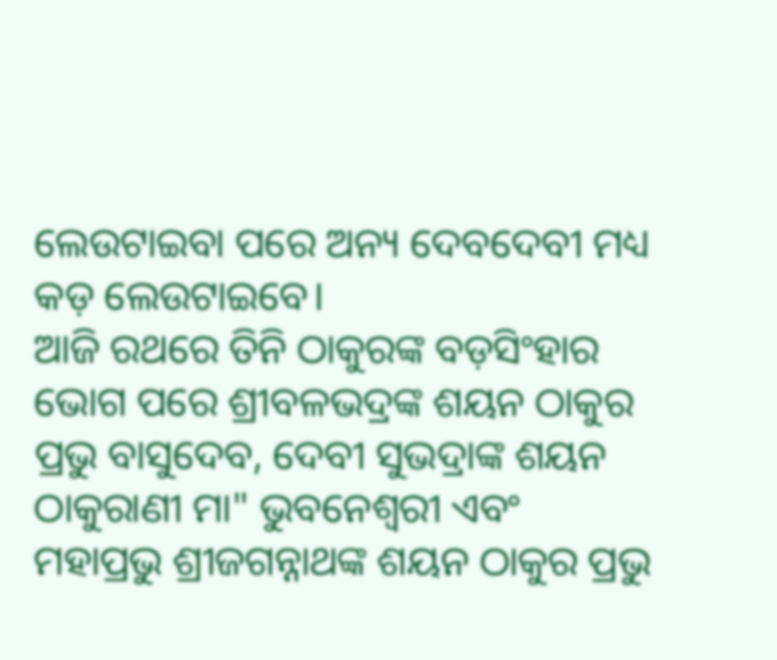ଲେଉଟାଇବା ପରେ ଅନ୍ୟ ଦେବଦେବୀ ମଧ୍ୟ କଡ଼ ଲେଉଟାଇବେ।
ଆଜି ରଥରେ ତିନି ଠାକୁରଙ୍କ ବଡ଼ସିଂହାର ଭୋଗ ପରେ ଶ୍ରୀବଳଭଦ୍ରଙ୍କ ଶୟନ ଠାକୁର ପ୍ରଭୁ ବାସୁଦେବ, ଦେବୀ ସୁଭଦ୍ରାଙ୍କ ଶୟନ ଠାକୁରାଣୀ ମା" ଭୁବନେଶ୍ବରୀ ଏବଂ ମହାପ୍ରଭୁ ଶ୍ରୀଜଗନ୍ନାଥଙ୍କ ଶୟନ ଠାକୁର ପ୍ରଭୁ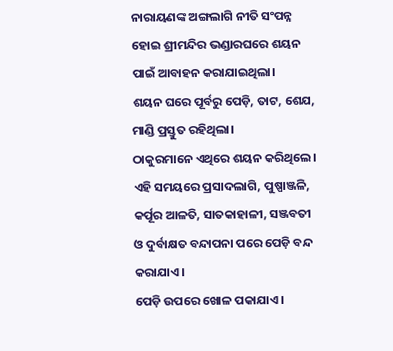ନାରାୟଣଙ୍କ ଅଙ୍ଗଲାଗି ନୀତି ସଂପନ୍ନ ହୋଇ ଶ୍ରୀମନ୍ଦିର ଭଣ୍ଡାରଘରେ ଶୟନ ପାଇଁ ଆବାହନ କରାଯାଇଥିଲା।
ଶୟନ ଘରେ ପୂର୍ବରୁ ପେଡ଼ି, ତାଟ, ଶେଯ, ମାଣ୍ଡି ପ୍ରସ୍ତୁତ ରହିଥିଲା।
ଠାକୁରମାନେ ଏଥିରେ ଶୟନ କରିଥିଲେ।
ଏହି ସମୟରେ ପ୍ରସାଦଲାଗି, ପୁଷ୍ପାଞ୍ଜଳି, କର୍ପୂର ଆଳତି, ସାତକାହାଳୀ, ସଞ୍ଜବତୀ ଓ ଦୁର୍ବାକ୍ଷତ ବନ୍ଦାପନା ପରେ ପେଡ଼ି ବନ୍ଦ କରାଯାଏ।
ପେଡ଼ି ଉପରେ ଖୋଳ ପକାଯାଏ।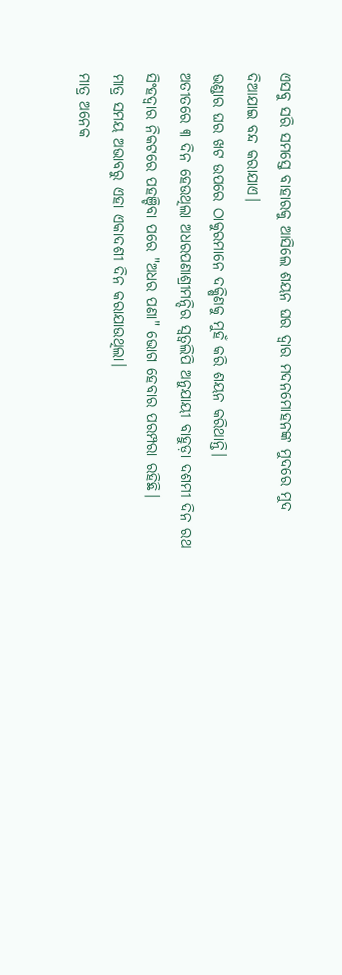ଏସବୁ ସରି ସମସ୍ତେ ବାହାରକୁ ଆସିଲେ ଶୟନ ଘର ଦ୍ୱାର ମଦନମୋହନଙ୍କ ମୁଦରେ ମୁଦ ଦିଆଯାଇ ବନ୍ଦ କରାଯାଏ।
ଭଣ୍ଡାର ଘର ଖଟ ଉପରେ ଠାକୁରମାନେ ଦକ୍ଷିଣକୁ ମୁହଁ କରି ଶୟନ କରିଥାନ୍ତି।
ଅତୀତରେ ୩ ଦିନ ହେଉଥିଲା ଅଧରପଣାଶ୍ରୀମନ୍ଦିର ସ୍ବତ୍ବଲିପି ଅନୁଯାୟୀ ବାହୁଡ଼ା ଦଶମୀ ଦିନ ରଥ ସିଂହଦ୍ବାର ନିକଟରେ ପହଞ୍ଚିବା ପରେ "ଅଧର ପଣା" ଭୋଗ ହେବାର ପରମ୍ପରା ରହିଛି।
ମାତ୍ର ସମୟ ଅଭାବରୁ ଏହା ଏକାଦଶୀ ଦିନ କରାଯାଉଥିଲା।
ମାତ୍ର ଅନେକ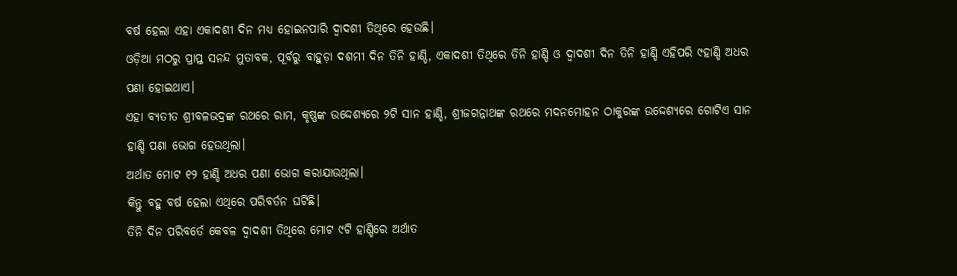ବର୍ଷ ହେଲା ଏହା ଏକାଦଶୀ ଦିନ ମଧ୍ୟ ହୋଇନପାରି ଦ୍ବାଦଶୀ ତିଥିରେ ହେଉଛି।
ଓଡ଼ିଆ ମଠରୁ ପ୍ରାପ୍ତ ସନନ୍ଦ ମୁତାବକ, ପୂର୍ବରୁ ବାହୁଡ଼ା ଦଶମୀ ଦିନ ତିନି ହାଣ୍ଡି, ଏକାଦଶୀ ତିଥିରେ ତିନି ହାଣ୍ଡି ଓ ଦ୍ବାଦଶୀ ଦିନ ତିନି ହାଣ୍ଡି ଏହିପରି ୯ହାଣ୍ଡି ଅଧର ପଣା ହୋଇଥାଏ।
ଏହା ବ୍ୟତୀତ ଶ୍ରୀବଳଭଦ୍ରଙ୍କ ରଥରେ ରାମ, କୃଷ୍ଣଙ୍କ ଉଦ୍ଦେଶ୍ୟରେ ୨ଟି ସାନ ହାଣ୍ଡି, ଶ୍ରୀଜଗନ୍ନାଥଙ୍କ ରଥରେ ମଦନମୋହନ ଠାକୁରଙ୍କ ଉଦ୍ଦେଶ୍ୟରେ ଗୋଟିଏ ସାନ ହାଣ୍ଡି ପଣା ଭୋଗ ହେଉଥିଲା।
ଅର୍ଥାତ ମୋଟ ୧୨ ହାଣ୍ଡି ଅଧର ପଣା ଭୋଗ କରାଯାଉଥିଲା।
କିନ୍ତୁ ବହୁ ବର୍ଷ ହେଲା ଏଥିରେ ପରିବର୍ତନ ଘଟିଛି।
ତିନି ଦିନ ପରିବର୍ତେ କେବଳ ଦ୍ବାଦଶୀ ତିଥିରେ ମୋଟ ୯ଟି ହାଣ୍ଡିରେ ଅର୍ଥାତ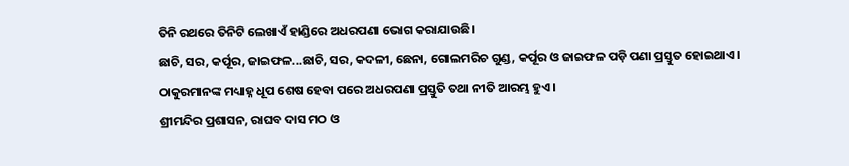ତିନି ରଥରେ ତିନିଟି ଲେଖାଏଁ ହାଣ୍ଡିରେ ଅଧରପଣା ଭୋଗ କରାଯାଉଛି।
ଛାଚି, ସର, କର୍ପୂର, ଜାଇଫଳ...ଛାଚି, ସର, କଦଳୀ, ଛେନା, ଗୋଲମରିଚ ଗୁଣ୍ଡ, କର୍ପୂର ଓ ଜାଇଫଳ ପଡ଼ି ପଣା ପ୍ରସ୍ତୁତ ହୋଇଥାଏ।
ଠାକୁରମାନଙ୍କ ମଧ୍ୟାହ୍ନ ଧୂପ ଶେଷ ହେବା ପରେ ଅଧରପଣା ପ୍ରସ୍ତୁତି ତଥା ନୀତି ଆରମ୍ଭ ହୁଏ।
ଶ୍ରୀମନ୍ଦିର ପ୍ରଶାସନ, ରାଘବ ଦାସ ମଠ ଓ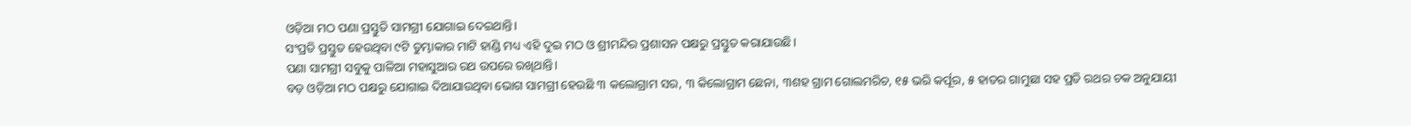ଓଡ଼ିଆ ମଠ ପଣା ପ୍ରସ୍ତୁତି ସାମଗ୍ରୀ ଯୋଗାଇ ଦେଇଥାନ୍ତି।
ସଂପ୍ରତି ପ୍ରସ୍ତୁତ ହେଉଥିବା ୯ଟି ତୁମ୍ଭାକାର ମାଟି ହାଣ୍ଡି ମଧ୍ୟ ଏହି ଦୁଇ ମଠ ଓ ଶ୍ରୀମନ୍ଦିର ପ୍ରଶାସନ ପକ୍ଷରୁ ପ୍ରସ୍ତୁତ କରାଯାଉଛି।
ପଣା ସାମଗ୍ରୀ ସବୁକୁ ପାଳିଆ ମହାସୁଆର ରଥ ଉପରେ ରଖିଥାନ୍ତି।
ବଡ଼ ଓଡ଼ିଆ ମଠ ପକ୍ଷରୁ ଯୋଗାଇ ଦିଆଯାଉଥିବା ଭୋଗ ସାମଗ୍ରୀ ହେଉଛି ୩ କଲୋଗ୍ରାମ ସର, ୩ କିଲୋଗ୍ରାମ ଛେନା, ୩ଶହ ଗ୍ରାମ ଗୋଲମରିଚ, ୧୫ ଭରି କର୍ପୂର, ୫ ହାତର ଗାମୁଛା ସହ ପ୍ରତି ରଥର ଚକ ଅନୁଯାୟୀ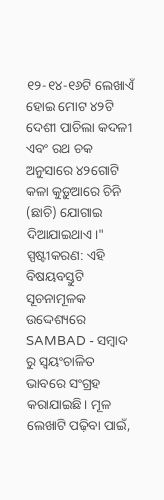୧୨-୧୪-୧୬ଟି ଲେଖାଏଁ ହୋଇ ମୋଟ ୪୨ଟି ଦେଶୀ ପାଚିଲା କଦଳୀ ଏବଂ ରଥ ଚକ ଅନୁସାରେ ୪୨ଗୋଟି କଳା କୁଡ଼ୁଆରେ ଚିନି (ଛାଚି) ଯୋଗାଇ ଦିଆଯାଇଥାଏ।"
ସ୍ପଷ୍ଟୀକରଣ: ଏହି ବିଷୟବସ୍ତୁଟି ସୂଚନାମୂଳକ ଉଦ୍ଦେଶ୍ୟରେ SAMBAD - ସମ୍ବାଦ ରୁ ସ୍ୱୟଂଚାଳିତ ଭାବରେ ସଂଗ୍ରହ କରାଯାଇଛି। ମୂଳ ଲେଖାଟି ପଢ଼ିବା ପାଇଁ,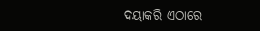ଦୟାକରି ଏଠାରେ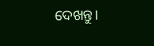ଦେଖନ୍ତୁ।